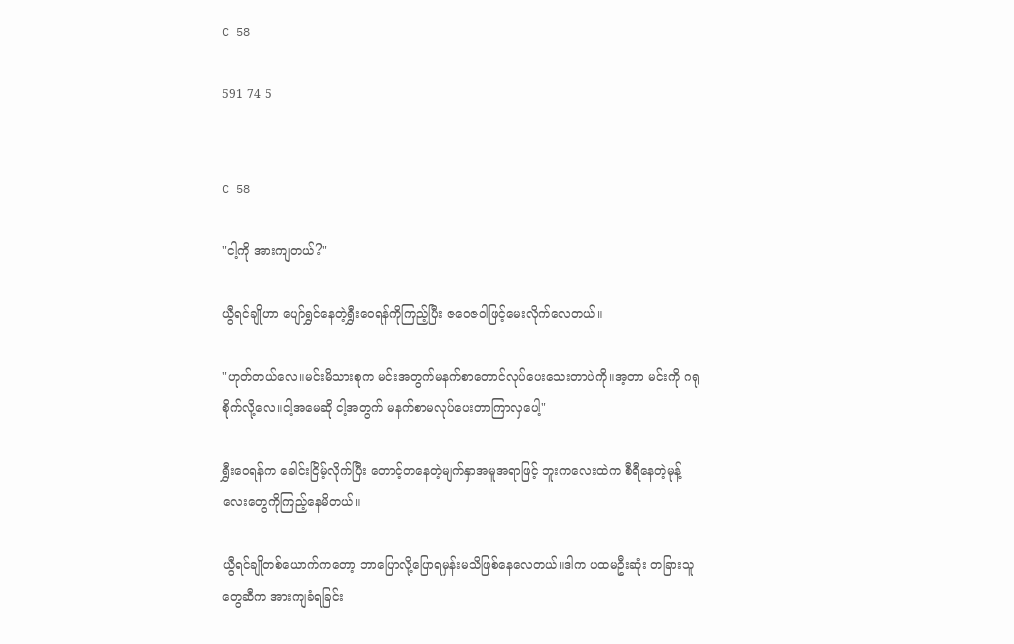C 58

591 74 5


C 58

"ငါ့ကို အားကျတယ်?"

ယွီရင်ချိုဟာ ပျော်ရွှင်နေတဲ့ရွှီးဝေရန်ကိုကြည့်ပြီး ဇဝေဇဝါဖြင့်မေးလိုက်လေတယ်။

"ဟုတ်တယ်လေ။မင်းမိသားစုက မင်းအတွက်မနက်စာတောင်လုပ်ပေးသေးတာပဲကို။အ့တာ မင်းကို ဂရုစိုက်လို့လေ။ငါ့အမေဆို ငါ့အတွက် မနက်စာမလုပ်ပေးတာကြာလှပေါ့"

ရွှီးဝေရန်က ခေါင်းငြိမ့်လိုက်ပြီး တောင့်တနေတဲ့မျက်နှာအမူအရာဖြင့် ဘူးကလေးထဲက စီရီနေတဲ့မုန့်လေးတွေကိုကြည့်နေမိတယ်။

ယွီရင်ချိုတစ်ယောက်ကတော့ ဘာပြောလို့ပြောရမှန်းမသိဖြစ်နေလေတယ်။ဒါက ပထမဦးဆုံး တခြားသူတွေဆီက အားကျခံရခြင်း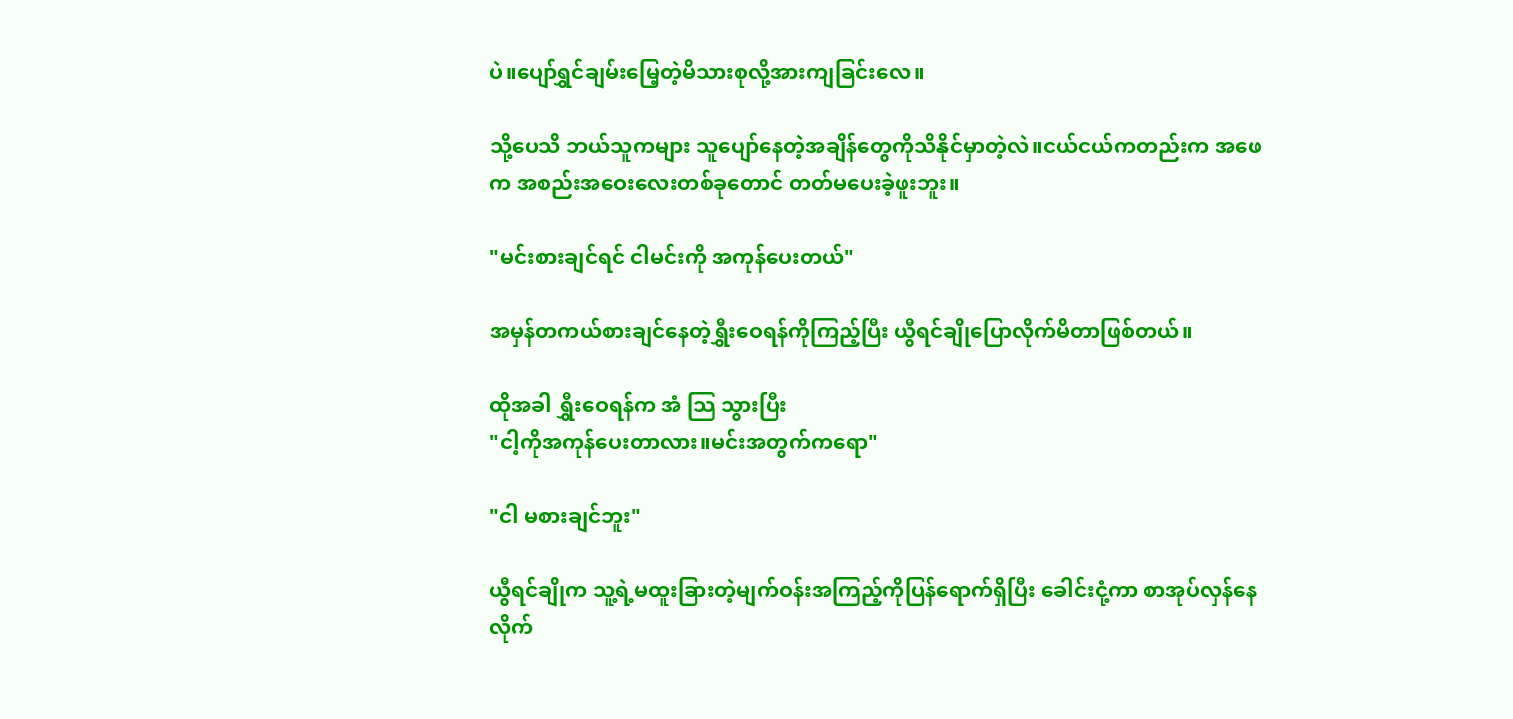ပဲ။ပျော်ရွှင်ချမ်းမြေ့တဲ့မိသားစုလို့အားကျခြင်းလေ။

သို့ပေသိ ဘယ်သူကများ သူပျော်နေတဲ့အချိန်တွေကိုသိနိုင်မှာတဲ့လဲ။ငယ်ငယ်ကတည်းက အဖေက အစည်းအဝေးလေးတစ်ခုတောင် တတ်မပေးခဲ့ဖူးဘူး။

"မင်းစားချင်ရင် ငါမင်းကို အကုန်ပေးတယ်"

အမှန်တကယ်စားချင်နေတဲ့ရွှီးဝေရန်ကိုကြည့်ပြီး ယွီရင်ချိုပြောလိုက်မိတာဖြစ်တယ်။

ထိုအခါ ရွှီးဝေရန်က အံ သြ သွားပြီး
"ငါ့ကိုအကုန်ပေးတာလား။မင်းအတွက်ကရော"

"ငါ မစားချင်ဘူး"

ယွီရင်ချိုက သူ့ရဲ့မထူးခြားတဲ့မျက်ဝန်းအကြည့်ကိုပြန်ရောက်ရှိပြီး ခေါင်းငုံ့ကာ စာအုပ်လှန်နေလိုက်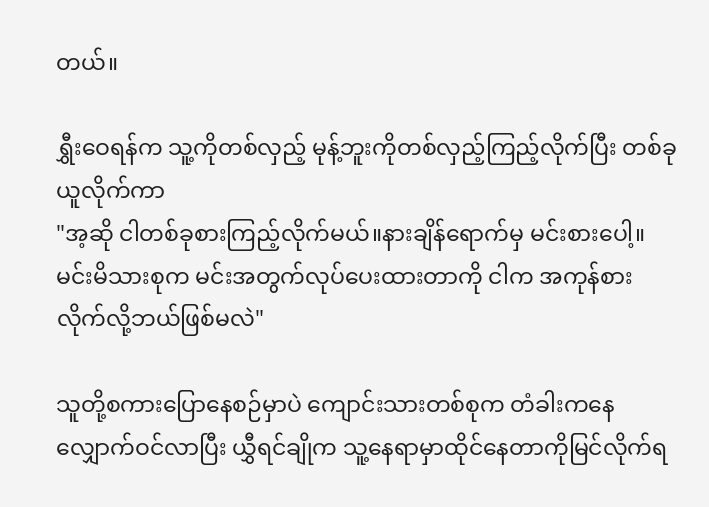တယ်။

ရွှီးဝေရန်က သူ့ကိုတစ်လှည့် မုန့်ဘူးကိုတစ်လှည့်ကြည့်လိုက်ပြီး တစ်ခုယူလိုက်ကာ
"အ့ဆို ငါတစ်ခုစားကြည့်လိုက်မယ်။နားချိန်ရောက်မှ မင်းစားပေါ့။မင်းမိသားစုက မင်းအတွက်လုပ်ပေးထားတာကို ငါက အကုန်စားလိုက်လို့ဘယ်ဖြစ်မလဲ"

သူတို့စကားပြောနေစဉ်မှာပဲ ကျောင်းသားတစ်စုက တံခါးကနေလျှောက်ဝင်လာပြီး ယွှီရင်ချိုက သူ့နေရာမှာထိုင်နေတာကိုမြင်လိုက်ရ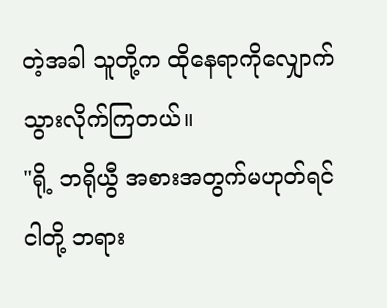တဲ့အခါ သူတို့က ထိုနေရာကိုလျှောက်သွားလိုက်ကြတယ်။
"ရို့ ဘရိုယွီ အစားအတွက်မဟုတ်ရင် ငါတို့ ဘရား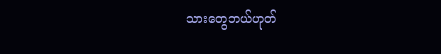သားတွေဘယ်ဟုတ်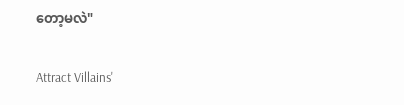တော့မလဲ"

Attract Villains'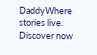DaddyWhere stories live. Discover now